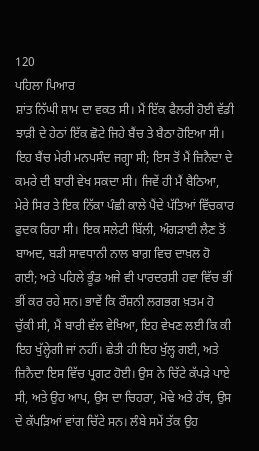120
ਪਹਿਲਾ ਪਿਆਰ
ਸ਼ਾਂਤ ਨਿੱਘੀ ਸ਼ਾਮ ਦਾ ਵਕਤ ਸੀ। ਮੈਂ ਇੱਕ ਫੈਲਰੀ ਹੋਈ ਵੱਡੀ ਝਾੜੀ ਦੇ ਹੇਠਾਂ ਇੱਕ ਛੋਟੇ ਜਿਹੇ ਬੈਂਚ ਤੇ ਬੈਠਾ ਹੋਇਆ ਸੀ। ਇਹ ਬੈਂਚ ਮੇਰੀ ਮਨਪਸੰਦ ਜਗ੍ਹਾ ਸੀ; ਇਸ ਤੋਂ ਮੈਂ ਜ਼ਿਨੈਦਾ ਦੇ ਕਮਰੇ ਦੀ ਬਾਰੀ ਵੇਖ ਸਕਦਾ ਸੀ। ਜਿਵੇਂ ਹੀ ਮੈਂ ਬੈਠਿਆ, ਮੇਰੇ ਸਿਰ ਤੇ ਇਕ ਨਿੱਕਾ ਪੰਛੀ ਕਾਲੇ ਪੈਂਦੇ ਪੱਤਿਆਂ ਵਿੱਚਕਾਰ ਫੁਦਕ ਰਿਹਾ ਸੀ। ਇਕ ਸਲੇਟੀ ਬਿੱਲੀ, ਅੰਗੜਾਈ ਲੈਣ ਤੋਂ ਬਾਅਦ, ਬੜੀ ਸਾਵਧਾਨੀ ਨਾਲ ਬਾਗ਼ ਵਿਚ ਦਾਖ਼ਲ ਹੋ ਗਈ; ਅਤੇ ਪਹਿਲੇ ਭੂੰਡ ਅਜੇ ਵੀ ਪਾਰਦਰਸ਼ੀ ਹਵਾ ਵਿੱਚ ਭੀਂ ਭੀਂ ਕਰ ਰਹੇ ਸਨ। ਭਾਵੇਂ ਕਿ ਰੌਸ਼ਨੀ ਲਗਭਗ ਖ਼ਤਮ ਹੋ ਚੁੱਕੀ ਸੀ, ਮੈਂ ਬਾਰੀ ਵੱਲ ਵੇਖਿਆ, ਇਹ ਵੇਖਣ ਲਈ ਕਿ ਕੀ ਇਹ ਖੁੱਲ੍ਹੇਗੀ ਜਾਂ ਨਹੀਂ। ਛੇਤੀ ਹੀ ਇਹ ਖੁੱਲ੍ਹ ਗਈ, ਅਤੇ ਜ਼ਿਨੈਦਾ ਇਸ ਵਿੱਚ ਪ੍ਰਗਟ ਹੋਈ। ਉਸ ਨੇ ਚਿੱਟੇ ਕੱਪੜੇ ਪਾਏ ਸੀ, ਅਤੇ ਉਹ ਆਪ, ਉਸ ਦਾ ਚਿਹਰਾ, ਮੋਢੇ ਅਤੇ ਹੱਥ, ਉਸ ਦੇ ਕੱਪੜਿਆਂ ਵਾਂਗ ਚਿੱਟੇ ਸਨ। ਲੰਬੇ ਸਮੇਂ ਤੱਕ ਉਹ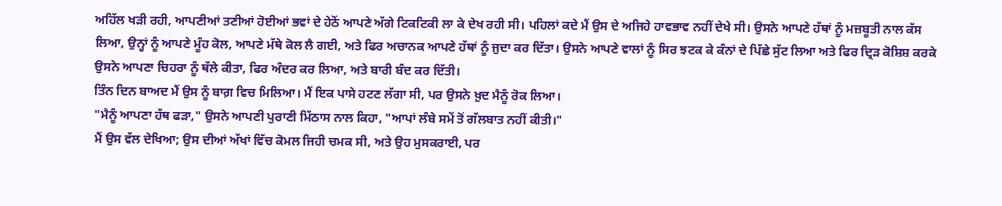ਅਹਿੱਲ ਖੜੀ ਰਹੀ, ਆਪਣੀਆਂ ਤਣੀਆਂ ਹੋਈਆਂ ਭਵਾਂ ਦੇ ਹੇਠੋਂ ਆਪਣੇ ਅੱਗੇ ਟਿਕਟਿਕੀ ਲਾ ਕੇ ਦੇਖ ਰਹੀ ਸੀ। ਪਹਿਲਾਂ ਕਦੇ ਮੈਂ ਉਸ ਦੇ ਅਜਿਹੇ ਹਾਵਭਾਵ ਨਹੀਂ ਦੇਖੇ ਸੀ। ਉਸਨੇ ਆਪਣੇ ਹੱਥਾਂ ਨੂੰ ਮਜ਼ਬੂਤੀ ਨਾਲ ਕੱਸ ਲਿਆ, ਉਨ੍ਹਾਂ ਨੂੰ ਆਪਣੇ ਮੂੰਹ ਕੋਲ, ਆਪਣੇ ਮੱਥੇ ਕੋਲ ਲੈ ਗਈ, ਅਤੇ ਫਿਰ ਅਚਾਨਕ ਆਪਣੇ ਹੱਥਾਂ ਨੂੰ ਜੁਦਾ ਕਰ ਦਿੱਤਾ। ਉਸਨੇ ਆਪਣੇ ਵਾਲਾਂ ਨੂੰ ਸਿਰ ਝਟਕ ਕੇ ਕੰਨਾਂ ਦੇ ਪਿੱਛੇ ਸੁੱਟ ਲਿਆ ਅਤੇ ਫਿਰ ਦ੍ਰਿੜ ਕੋਸ਼ਿਸ਼ ਕਰਕੇ ਉਸਨੇ ਆਪਣਾ ਚਿਹਰਾ ਨੂੰ ਥੱਲੇ ਕੀਤਾ, ਫਿਰ ਅੰਦਰ ਕਰ ਲਿਆ, ਅਤੇ ਬਾਰੀ ਬੰਦ ਕਰ ਦਿੱਤੀ।
ਤਿੰਨ ਦਿਨ ਬਾਅਦ ਮੈਂ ਉਸ ਨੂੰ ਬਾਗ਼ ਵਿਚ ਮਿਲਿਆ। ਮੈਂ ਇਕ ਪਾਸੇ ਹਟਣ ਲੱਗਾ ਸੀ, ਪਰ ਉਸਨੇ ਖ਼ੁਦ ਮੈਨੂੰ ਰੋਕ ਲਿਆ।
"ਮੈਨੂੰ ਆਪਣਾ ਹੱਥ ਫੜਾ," ਉਸਨੇ ਆਪਣੀ ਪੁਰਾਣੀ ਮਿੱਠਾਸ ਨਾਲ ਕਿਹਾ, "ਆਪਾਂ ਲੰਬੇ ਸਮੇਂ ਤੋਂ ਗੱਲਬਾਤ ਨਹੀਂ ਕੀਤੀ।"
ਮੈਂ ਉਸ ਵੱਲ ਦੇਖਿਆ; ਉਸ ਦੀਆਂ ਅੱਖਾਂ ਵਿੱਚ ਕੋਮਲ ਜਿਹੀ ਚਮਕ ਸੀ, ਅਤੇ ਉਹ ਮੁਸਕਰਾਈ, ਪਰ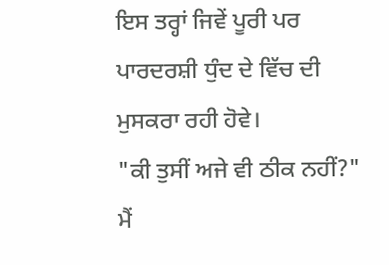ਇਸ ਤਰ੍ਹਾਂ ਜਿਵੇਂ ਪੂਰੀ ਪਰ ਪਾਰਦਰਸ਼ੀ ਧੁੰਦ ਦੇ ਵਿੱਚ ਦੀ ਮੁਸਕਰਾ ਰਹੀ ਹੋਵੇ।
"ਕੀ ਤੁਸੀਂ ਅਜੇ ਵੀ ਠੀਕ ਨਹੀਂ?" ਮੈਂ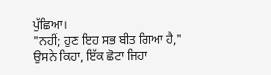ਪੁੱਛਿਆ।
"ਨਹੀਂ; ਹੁਣ ਇਹ ਸਭ ਬੀਤ ਗਿਆ ਹੈ," ਉਸਨੇ ਕਿਹਾ, ਇੱਕ ਛੋਟਾ ਜਿਹਾ